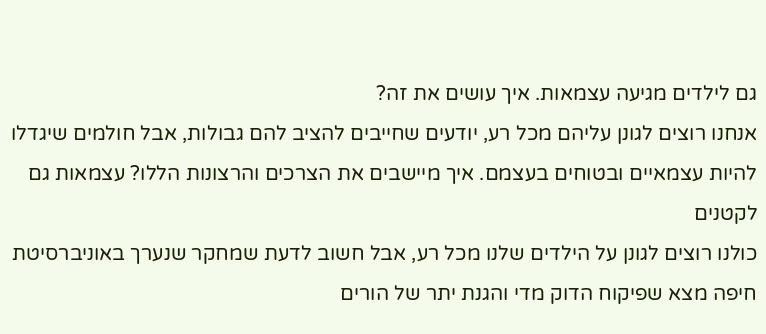גם לילדים מגיעה עצמאות. איך עושים את זה?
אנחנו רוצים לגונן עליהם מכל רע, יודעים שחייבים להציב להם גבולות, אבל חולמים שיגדלו להיות עצמאיים ובטוחים בעצמם. איך מיישבים את הצרכים והרצונות הללו? עצמאות גם לקטנים
כולנו רוצים לגונן על הילדים שלנו מכל רע, אבל חשוב לדעת שמחקר שנערך באוניברסיטת חיפה מצא שפיקוח הדוק מדי והגנת יתר של הורים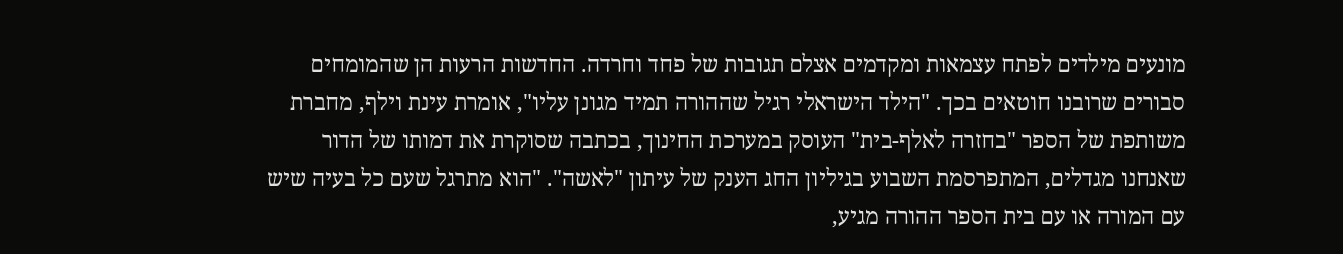מונעים מילדים לפתח עצמאות ומקדמים אצלם תגובות של פחד וחרדה. החדשות הרעות הן שהמומחים סבורים שרובנו חוטאים בכך. "הילד הישראלי רגיל שההורה תמיד מגונן עליו", אומרת עינת וילף, מחברת משותפת של הספר "בחזרה לאלף-בית" העוסק במערכת החינוך, בכתבה שסוקרת את דמותו של הדור שאנחנו מגדלים, המתפרסמת השבוע בגיליון החג הענק של עיתון "לאשה". "הוא מתרגל שעם כל בעיה שיש עם המורה או עם בית הספר ההורה מגיע,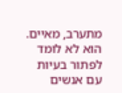מתערב, מאיים. הוא לא לומד לפתור בעיות עם אנשים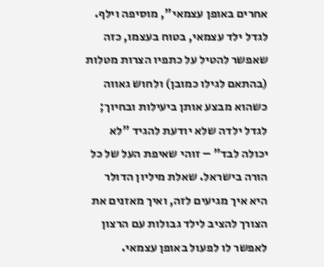אחרים באופן עצמאי", מוסיפה וילף.
לגדל ילד עצמאי, בטוח בעצמו, כזה שאפשר להטיל על כתפיו הצרות מטלות (בהתאם לגילו כמובן) ולחוש גאווה כשהוא מבצע אותן ביעילות ובחיוך; לגדל ילדה שלא יודעת להגיד "לא יכולה לבד" – זוהי שאיפת העל של כל הורה בישראל. שאלת מיליון הדולר היא איך מגיעים לזה, ואיך מאזנים את הצורך להציב לילד גבולות עם הרצון לאפשר לו לפעול באופן עצמאי.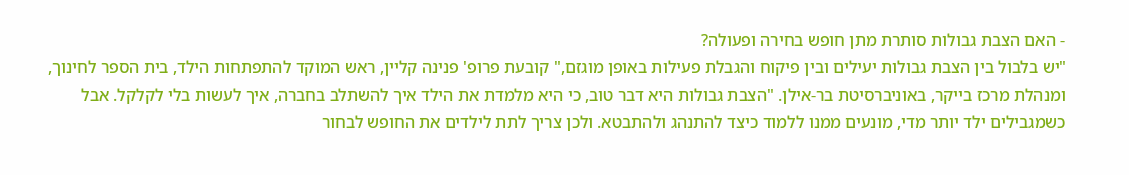- האם הצבת גבולות סותרת מתן חופש בחירה ופעולה?
"יש בלבול בין הצבת גבולות יעילים ובין פיקוח והגבלת פעילות באופן מוגזם," קובעת פרופ' פנינה קליין, ראש המוקד להתפתחות הילד, בית הספר לחינוך, ומנהלת מרכז בייקר, באוניברסיטת בר-אילן. "הצבת גבולות היא דבר טוב, כי היא מלמדת את הילד איך להשתלב בחברה, איך לעשות בלי לקלקל. אבל כשמגבילים ילד יותר מדי, מונעים ממנו ללמוד כיצד להתנהג ולהתבטא. ולכן צריך לתת לילדים את החופש לבחור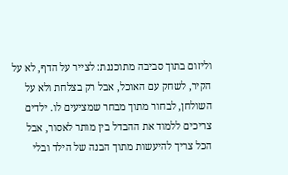וליזום בתוך סביבה מתוכננת: לצייר על הדף, לא על הקיר, לשחק עם האוכל, אבל רק בצלחת ולא על השולחן, לבחור מתוך מבחר שמציעים לו. ילדים צריכים ללמוד את ההבדל בין מותר לאסור, אבל הכל צריך להיעשות מתוך הבנה של הילד ובלי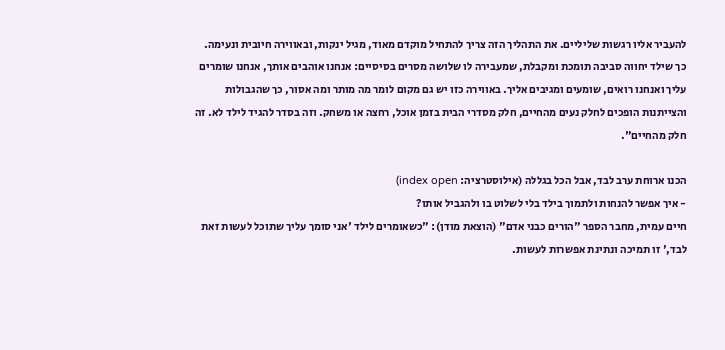להעביר אליו רגשות שליליים. את התהליך הזה צריך להתחיל מוקדם מאוד, מגיל ינקות, ובאווירה חיובית ונעימה. כך שילד יחווה סביבה תומכת ומקבלת, שמעבירה לו שלושה מסרים בסיסיים: אנחנו אוהבים אותך, אנחנו שומרים עליך ואנחנו רואים, שומעים ומגיבים אליך. באווירה כזו יש גם מקום לומר מה מותר ומה אסור, כך שהגבולות והצייתנות הופכים לחלק נעים מהחיים, חלק מסדרי הבית בזמן אוכל, רחצה או משחק. וזה בסדר להגיד לילד לא. זה חלק מהחיים".

הכנו ארוחת ערב לבד, אבל הכל בגללה (אילוסטרציה: index open)
- איך אפשר להנחות ולתמוך בילד בלי לשלוט בו ולהגביל אותו?
חיים עמית, מחבר הספר "הורים כבני אדם" (הוצאת מודן): "כשאומרים לילד 'אני סומך עליך שתוכל לעשות זאת לבד,' זו תמיכה ונתינת אפשרות לעשות.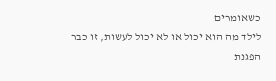כשאומרים
לילד מה הוא יכול או לא יכול לעשות, זו כבר הפגנת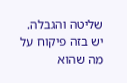שליטה והגבלה. יש בזה פיקוח על מה שהוא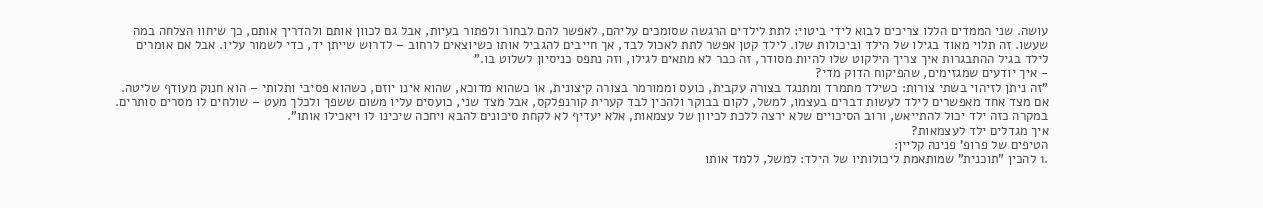עושה. שני הממדים הללו צריכים לבוא לידי ביטוי: לתת לילדים הרגשה שסומכים עליהם, לאפשר להם לבחור ולפתור בעיות, אבל גם לכוון אותם ולהדריך אותם, כך שיחוו הצלחה במה שעשו. זה תלוי מאוד בגילו של הילד וביכולות שלו. לילד קטן אפשר לתת לאכול לבד, אך חייבים להגביל אותו כשיוצאים לרחוב – לדרוש שייתן יד, כדי לשמור עליו. אבל אם אומרים לילד בגיל ההתבגרות איך צריך הילקוט שלו להיות מסודר, זה כבר לא מתאים לגילו, וזה נתפס כניסיון לשלוט בו."
- איך יודעים שמגזימים, שהפיקוח הדוק מדי?
"זה ניתן לזיהוי בשתי צורות: כשילד מתמרד ומתנגד בצורה עקבית, כועס וממורמר בצורה קיצונית, או כשהוא מדוכא, שהוא אינו יוזם, כשהוא פסיבי ותלותי – הוא חנוק מעודף שליטה. אם מצד אחד מאפשרים לילד לעשות דברים בעצמו, למשל, לקום בבוקר ולהכין לבד קערית קורנפלקס, אבל מצד שני, כועסים עליו משום ששפך ולכלך מעט – שולחים לו מסרים סותרים. במקרה כזה ילד יכול להתייאש, ורוב הסיכויים שלא ירצה ללכת לכיוון של עצמאות, אלא יעדיף לא לקחת סיכונים להבא ויחכה שיכינו לו ויאכילו אותו".
איך מגדלים ילד לעצמאות?
הטיפים של פרופ' פנינה קליין:
.1 להכין "תוכנית" שמותאמת ליכולותיו של הילד: למשל, ללמד אותו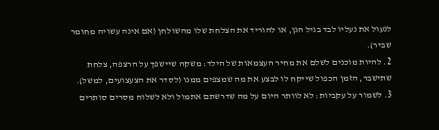לנעול את נעליו לבד בגיל הגן, או להוריד את הצלחת שלו מהשולחן (אם אינה עשויה מחומר שביר).
2. להיות מוכנים לשלם את מחיר העצמאות של הילד: משקה שיישפך על הרצפה, צלחת שתישבר, הזמן הכפול שייקח לו לבצע את מה שמצפים ממנו (לסדר את הצעצועים, למשל).
3. לשמור על עקביות: לא לוותר היום על מה שדרשתם אתמול ולא לשלוח מסרים סותרים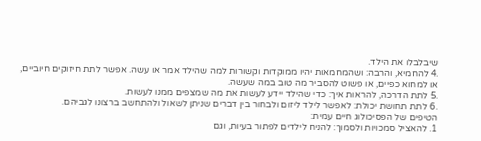שיבלבלו את הילד.
.4 להחמיא, והרבה: ושהמחמאות יהיו ממוקדות וקשורות למה שהילד אמר או עשה. אפשר לתת חיזוקים חיוביים, או למחוא כפיים, או פשוט להסביר מה טוב במה שעשה.
.5 לתת הדרכה, להראות איך: כדי שהילד יידע לעשות את מה שמצפים ממנו לעשות.
.6 לתת תחושת יכולת: לאפשר לילד ליזום ולבחור בין דברים שניתן לשאול ולהתחשב ברצונו לגביהם.
הטיפים של הפסיכולוג חיים עמית:
1. להאציל סמכויות ולסמוך: להניח לילדים לפתור בעיות, וגם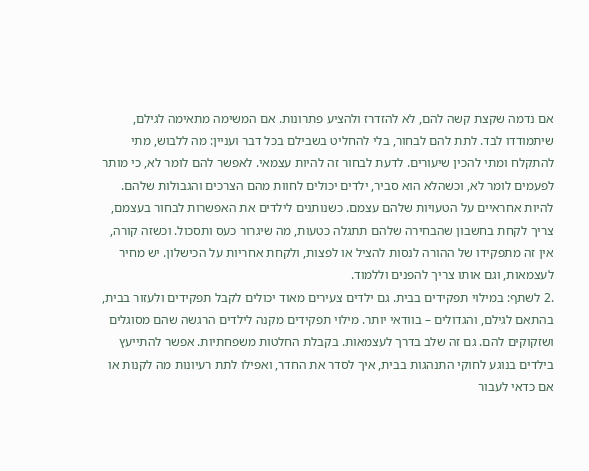אם נדמה שקצת קשה להם, לא להזדרז ולהציע פתרונות. אם המשימה מתאימה לגילם, שיתמודדו לבד. לתת להם לבחור, בלי להחליט בשבילם בכל דבר ועניין: מה ללבוש, מתי להתקלח ומתי להכין שיעורים. לדעת לבחור זה להיות עצמאי. לאפשר להם לומר לא, כי מותר לפעמים לומר לא, וכשהלא הוא סביר, ילדים יכולים לחוות מהם הצרכים והגבולות שלהם. להיות אחראיים על הטעויות שלהם עצמם. כשנותנים לילדים את האפשרות לבחור בעצמם, צריך לקחת בחשבון שהבחירה שלהם תתגלה כטעות, מה שיגרור כעס ותסכול. וכשזה קורה, אין זה מתפקידו של ההורה לנסות להציל או לפצות, ולקחת אחריות על הכישלון. יש מחיר לעצמאות, וגם אותו צריך להפנים וללמוד.
.2 לשתף: במילוי תפקידים בבית. גם ילדים צעירים מאוד יכולים לקבל תפקידים ולעזור בבית, בהתאם לגילם, והגדולים – בוודאי יותר. מילוי תפקידים מקנה לילדים הרגשה שהם מסוגלים ושזקוקים להם. גם זה שלב בדרך לעצמאות. בקבלת החלטות משפחתיות. אפשר להתייעץ בילדים בנוגע לחוקי התנהגות בבית, איך לסדר את החדר, ואפילו לתת רעיונות מה לקנות או אם כדאי לעבור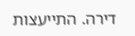דירה. התייעצות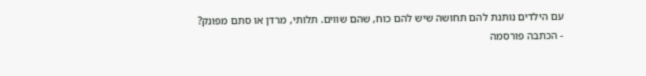עם הילדים נותנת להם תחושה שיש להם כוח, שהם שווים. תלותי, מרדן או סתם מפונק?
- הכתבה פורסמה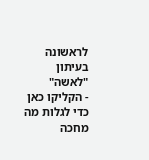לראשונה בעיתון "לאשה"
- הקליקו כאן כדי לגלות מה מחכה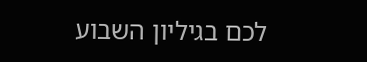לכם בגיליון השבוע